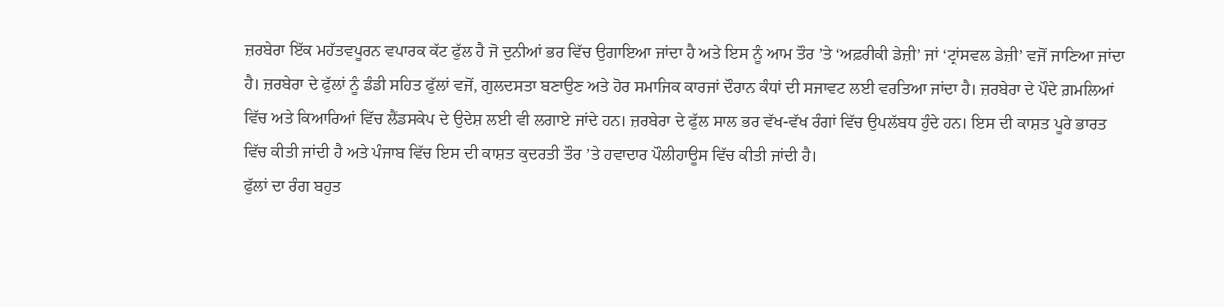ਜ਼ਰਬੇਰਾ ਇੱਕ ਮਹੱਤਵਪੂਰਨ ਵਪਾਰਕ ਕੱਟ ਫੁੱਲ ਹੈ ਜੋ ਦੁਨੀਆਂ ਭਰ ਵਿੱਚ ਉਗਾਇਆ ਜਾਂਦਾ ਹੈ ਅਤੇ ਇਸ ਨੂੰ ਆਮ ਤੌਰ ’ਤੇ ‘ਅਫ਼ਰੀਕੀ ਡੇਜ਼ੀ’ ਜਾਂ ‘ਟ੍ਰਾਂਸਵਲ ਡੇਜ਼ੀ’ ਵਜੋਂ ਜਾਣਿਆ ਜਾਂਦਾ ਹੈ। ਜ਼ਰਬੇਰਾ ਦੇ ਫੁੱਲਾਂ ਨੂੰ ਡੰਡੀ ਸਹਿਤ ਫੁੱਲਾਂ ਵਜੋਂ, ਗੁਲਦਸਤਾ ਬਣਾਉਣ ਅਤੇ ਹੋਰ ਸਮਾਜਿਕ ਕਾਰਜਾਂ ਦੌਰਾਨ ਕੰਧਾਂ ਦੀ ਸਜਾਵਟ ਲਈ ਵਰਤਿਆ ਜਾਂਦਾ ਹੈ। ਜ਼ਰਬੇਰਾ ਦੇ ਪੌਦੇ ਗ਼ਮਲਿਆਂ ਵਿੱਚ ਅਤੇ ਕਿਆਰਿਆਂ ਵਿੱਚ ਲੈਂਡਸਕੇਪ ਦੇ ਉਦੇਸ਼ ਲਈ ਵੀ ਲਗਾਏ ਜਾਂਦੇ ਹਨ। ਜ਼ਰਬੇਰਾ ਦੇ ਫੁੱਲ ਸਾਲ ਭਰ ਵੱਖ-ਵੱਖ ਰੰਗਾਂ ਵਿੱਚ ਉਪਲੱਬਧ ਹੁੰਦੇ ਹਨ। ਇਸ ਦੀ ਕਾਸ਼ਤ ਪੂਰੇ ਭਾਰਤ ਵਿੱਚ ਕੀਤੀ ਜਾਂਦੀ ਹੈ ਅਤੇ ਪੰਜਾਬ ਵਿੱਚ ਇਸ ਦੀ ਕਾਸ਼ਤ ਕੁਦਰਤੀ ਤੌਰ ’ਤੇ ਹਵਾਦਾਰ ਪੌਲੀਹਾਊਸ ਵਿੱਚ ਕੀਤੀ ਜਾਂਦੀ ਹੈ।
ਫੁੱਲਾਂ ਦਾ ਰੰਗ ਬਹੁਤ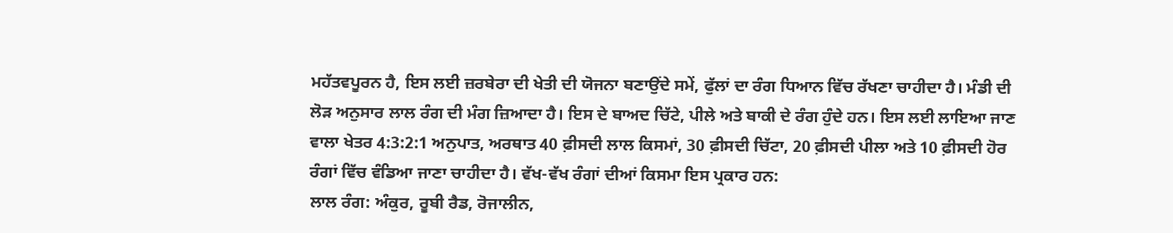ਮਹੱਤਵਪੂਰਨ ਹੈ, ਇਸ ਲਈ ਜ਼ਰਬੇਰਾ ਦੀ ਖੇਤੀ ਦੀ ਯੋਜਨਾ ਬਣਾਉਂਦੇ ਸਮੇਂ, ਫੁੱਲਾਂ ਦਾ ਰੰਗ ਧਿਆਨ ਵਿੱਚ ਰੱਖਣਾ ਚਾਹੀਦਾ ਹੈ। ਮੰਡੀ ਦੀ ਲੋੜ ਅਨੁਸਾਰ ਲਾਲ ਰੰਗ ਦੀ ਮੰਗ ਜ਼ਿਆਦਾ ਹੈ। ਇਸ ਦੇ ਬਾਅਦ ਚਿੱਟੇ, ਪੀਲੇ ਅਤੇ ਬਾਕੀ ਦੇ ਰੰਗ ਹੁੰਦੇ ਹਨ। ਇਸ ਲਈ ਲਾਇਆ ਜਾਣ ਵਾਲਾ ਖੇਤਰ 4:3:2:1 ਅਨੁਪਾਤ, ਅਰਥਾਤ 40 ਫ਼ੀਸਦੀ ਲਾਲ ਕਿਸਮਾਂ, 30 ਫ਼ੀਸਦੀ ਚਿੱਟਾ, 20 ਫ਼ੀਸਦੀ ਪੀਲਾ ਅਤੇ 10 ਫ਼ੀਸਦੀ ਹੋਰ ਰੰਗਾਂ ਵਿੱਚ ਵੰਡਿਆ ਜਾਣਾ ਚਾਹੀਦਾ ਹੈ। ਵੱਖ-ਵੱਖ ਰੰਗਾਂ ਦੀਆਂ ਕਿਸਮਾ ਇਸ ਪ੍ਰਕਾਰ ਹਨ:
ਲਾਲ ਰੰਗ: ਅੰਕੁਰ, ਰੂਬੀ ਰੈਡ, ਰੋਜਾਲੀਨ,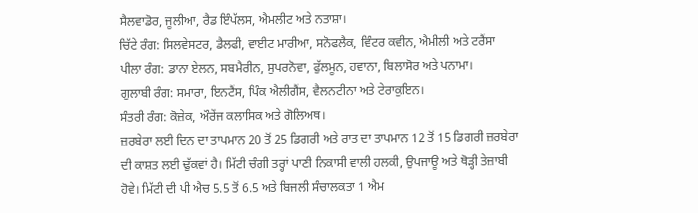ਸੈਲਵਾਡੋਰ, ਜੂਲੀਆ, ਰੈਡ ਇੰਪੱਲਸ, ਐਮਲੀਟ ਅਤੇ ਨਤਾਸ਼ਾ।
ਚਿੱਟੇ ਰੰਗ: ਸਿਲਵੇਸਟਰ, ਡੈਲਫੀ, ਵਾਈਟ ਮਾਰੀਆ, ਸਨੋਫਲੈਕ, ਵਿੰਟਰ ਕਵੀਨ, ਐਮੀਲੀ ਅਤੇ ਟਰੈਂਸਾ
ਪੀਲਾ ਰੰਗ: ਡਾਨਾ ਏਲਨ, ਸਬਮੈਰੀਨ, ਸੁਪਰਨੋਵਾ, ਫੁੱਲਮੂਨ, ਹਵਾਨਾ, ਬਿਲਾਸੋਰ ਅਤੇ ਪਨਾਮਾ।
ਗੁਲਾਬੀ ਰੰਗ: ਸਮਾਰਾ, ਇਨਟੈਂਸ, ਪਿੰਕ ਐਲੀਗੈਂਸ, ਵੈਲਨਟੀਨਾ ਅਤੇ ਟੇਰਾਕੁਇਨ।
ਸੰਤਰੀ ਰੰਗ: ਕੋਜ਼ੇਕ, ਔਰੇਂਜ ਕਲਾਸਿਕ ਅਤੇ ਗੋਲਿਅਥ।
ਜ਼ਰਬੇਰਾ ਲਈ ਦਿਨ ਦਾ ਤਾਪਮਾਨ 20 ਤੋਂ 25 ਡਿਗਰੀ ਅਤੇ ਰਾਤ ਦਾ ਤਾਪਮਾਨ 12 ਤੋਂ 15 ਡਿਗਰੀ ਜ਼ਰਬੇਰਾ ਦੀ ਕਾਸ਼ਤ ਲਈ ਢੁੱਕਵਾਂ ਹੈ। ਮਿੱਟੀ ਚੰਗੀ ਤਰ੍ਹਾਂ ਪਾਣੀ ਨਿਕਾਸੀ ਵਾਲੀ ਹਲਕੀ, ਉਪਜਾਊ ਅਤੇ ਥੋੜ੍ਹੀ ਤੇਜ਼ਾਬੀ ਹੋਵੇ। ਮਿੱਟੀ ਦੀ ਪੀ ਐਚ 5.5 ਤੋਂ 6.5 ਅਤੇ ਬਿਜਲੀ ਸੰਚਾਲਕਤਾ 1 ਐਮ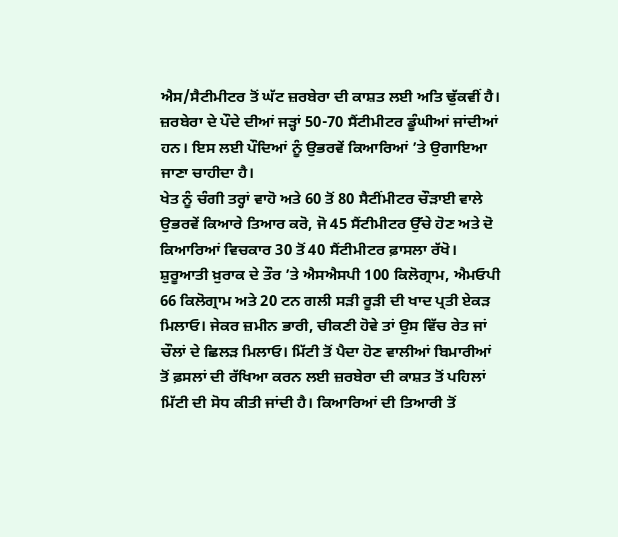ਐਸ/ਸੈਟੀਮੀਟਰ ਤੋਂ ਘੱਟ ਜ਼ਰਬੇਰਾ ਦੀ ਕਾਸ਼ਤ ਲਈ ਅਤਿ ਢੁੱਕਵੀਂ ਹੈ। ਜ਼ਰਬੇਰਾ ਦੇ ਪੌਦੇ ਦੀਆਂ ਜੜ੍ਹਾਂ 50-70 ਸੈਂਟੀਮੀਟਰ ਡੂੰਘੀਆਂ ਜਾਂਦੀਆਂ ਹਨ। ਇਸ ਲਈ ਪੌਦਿਆਂ ਨੂੰ ਉਭਰਵੇਂ ਕਿਆਰਿਆਂ ’ਤੇ ਉਗਾਇਆ ਜਾਣਾ ਚਾਹੀਦਾ ਹੈ।
ਖੇਤ ਨੂੰ ਚੰਗੀ ਤਰ੍ਹਾਂ ਵਾਹੋ ਅਤੇ 60 ਤੋਂ 80 ਸੈਟੀਂਮੀਟਰ ਚੌੜਾਈ ਵਾਲੇ ਉਭਰਵੇਂ ਕਿਆਰੇ ਤਿਆਰ ਕਰੋ, ਜੋ 45 ਸੈਂਟੀਮੀਟਰ ਉੱਚੇ ਹੋਣ ਅਤੇ ਦੋ ਕਿਆਰਿਆਂ ਵਿਚਕਾਰ 30 ਤੋਂ 40 ਸੈਂਟੀਮੀਟਰ ਫ਼ਾਸਲਾ ਰੱਖੋ। ਸ਼ੁਰੂਆਤੀ ਖ਼ੁਰਾਕ ਦੇ ਤੌਰ ’ਤੇ ਐਸਐਸਪੀ 100 ਕਿਲੋਗ੍ਰਾਮ, ਐਮਓਪੀ 66 ਕਿਲੋਗ੍ਰਾਮ ਅਤੇ 20 ਟਨ ਗਲੀ ਸੜੀ ਰੂੜੀ ਦੀ ਖਾਦ ਪ੍ਰਤੀ ਏਕੜ ਮਿਲਾਓ। ਜੇਕਰ ਜ਼ਮੀਨ ਭਾਰੀ, ਚੀਕਣੀ ਹੋਵੇ ਤਾਂ ਉਸ ਵਿੱਚ ਰੇਤ ਜਾਂ ਚੌਲਾਂ ਦੇ ਛਿਲੜ ਮਿਲਾਓ। ਮਿੱਟੀ ਤੋਂ ਪੈਦਾ ਹੋਣ ਵਾਲੀਆਂ ਬਿਮਾਰੀਆਂ ਤੋਂ ਫ਼ਸਲਾਂ ਦੀ ਰੱਖਿਆ ਕਰਨ ਲਈ ਜ਼ਰਬੇਰਾ ਦੀ ਕਾਸ਼ਤ ਤੋਂ ਪਹਿਲਾਂ ਮਿੱਟੀ ਦੀ ਸੋਧ ਕੀਤੀ ਜਾਂਦੀ ਹੈ। ਕਿਆਰਿਆਂ ਦੀ ਤਿਆਰੀ ਤੋਂ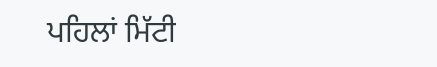ਪਹਿਲਾਂ ਮਿੱਟੀ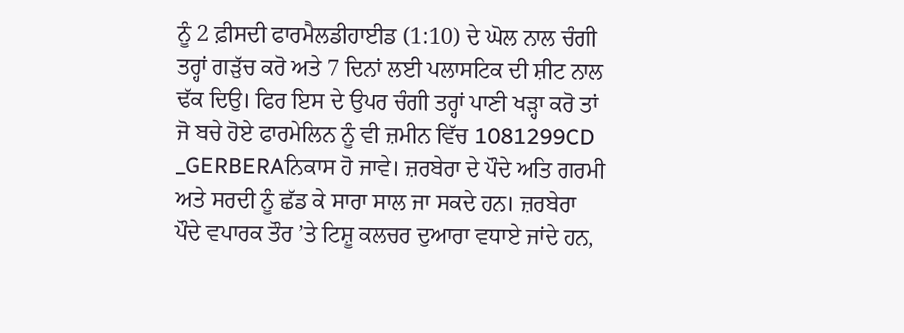ਨੂੰ 2 ਫ਼ੀਸਦੀ ਫਾਰਮੈਲਡੀਹਾਈਡ (1:10) ਦੇ ਘੋਲ ਨਾਲ ਚੰਗੀ ਤਰ੍ਹਾਂ ਗੜੁੱਚ ਕਰੋ ਅਤੇ 7 ਦਿਨਾਂ ਲਈ ਪਲਾਸਟਿਕ ਦੀ ਸ਼ੀਟ ਨਾਲ ਢੱਕ ਦਿਉ। ਫਿਰ ਇਸ ਦੇ ਉਪਰ ਚੰਗੀ ਤਰ੍ਹਾਂ ਪਾਣੀ ਖੜ੍ਹਾ ਕਰੋ ਤਾਂ ਜੋ ਬਚੇ ਹੋਏ ਫਾਰਮੇਲਿਨ ਨੂੰ ਵੀ ਜ਼ਮੀਨ ਵਿੱਚ 1081299CD _GERBERAਨਿਕਾਸ ਹੋ ਜਾਵੇ। ਜ਼ਰਬੇਰਾ ਦੇ ਪੌਦੇ ਅਤਿ ਗਰਮੀ ਅਤੇ ਸਰਦੀ ਨੂੰ ਛੱਡ ਕੇ ਸਾਰਾ ਸਾਲ ਜਾ ਸਕਦੇ ਹਨ। ਜ਼ਰਬੇਰਾ ਪੌਦੇ ਵਪਾਰਕ ਤੌਰ ’ਤੇ ਟਿਸ਼ੂ ਕਲਚਰ ਦੁਆਰਾ ਵਧਾਏ ਜਾਂਦੇ ਹਨ,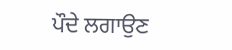ਪੌਦੇ ਲਗਾਉਣ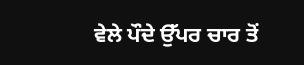ਵੇਲੇ ਪੌਦੇ ਉੱਪਰ ਚਾਰ ਤੋਂ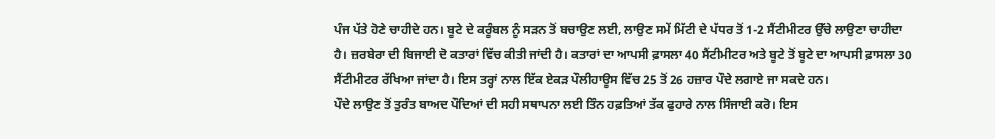ਪੰਜ ਪੱਤੇ ਹੋਣੇ ਚਾਹੀਦੇ ਹਨ। ਬੂਟੇ ਦੇ ਕਰੂੰਬਲ ਨੂੰ ਸੜਨ ਤੋਂ ਬਚਾਉਣ ਲਈ, ਲਾਉਣ ਸਮੇਂ ਮਿੱਟੀ ਦੇ ਪੱਧਰ ਤੋਂ 1-2 ਸੈਂਟੀਮੀਟਰ ਉੱਚੇ ਲਾਉਣਾ ਚਾਹੀਦਾ ਹੈ। ਜ਼ਰਬੇਰਾ ਦੀ ਬਿਜਾਈ ਦੋ ਕਤਾਰਾਂ ਵਿੱਚ ਕੀਤੀ ਜਾਂਦੀ ਹੈ। ਕਤਾਰਾਂ ਦਾ ਆਪਸੀ ਫ਼ਾਸਲਾ 40 ਸੈਂਟੀਮੀਟਰ ਅਤੇ ਬੂਟੇ ਤੋਂ ਬੂਟੇ ਦਾ ਆਪਸੀ ਫ਼ਾਸਲਾ 30 ਸੈਂਟੀਮੀਟਰ ਰੱਖਿਆ ਜਾਂਦਾ ਹੈ। ਇਸ ਤਰ੍ਹਾਂ ਨਾਲ ਇੱਕ ਏਕੜ ਪੌਲੀਹਾਊਸ ਵਿੱਚ 25 ਤੋਂ 26 ਹਜ਼ਾਰ ਪੌਦੇ ਲਗਾਏ ਜਾ ਸਕਦੇ ਹਨ।
ਪੌਦੇ ਲਾਉਣ ਤੋਂ ਤੁਰੰਤ ਬਾਅਦ ਪੌਦਿਆਂ ਦੀ ਸਹੀ ਸਥਾਪਨਾ ਲਈ ਤਿੰਨ ਹਫ਼ਤਿਆਂ ਤੱਕ ਫੁਹਾਰੇ ਨਾਲ ਸਿੰਜਾਈ ਕਰੋ। ਇਸ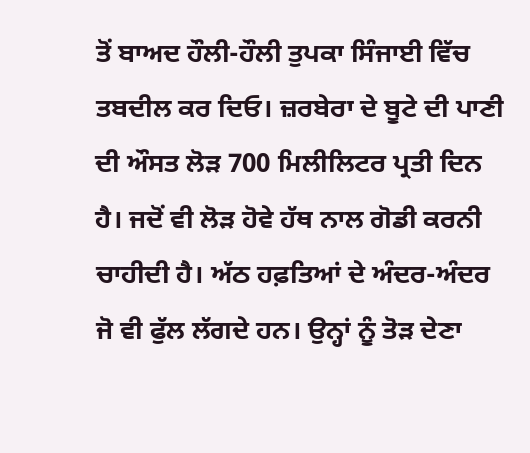ਤੋਂ ਬਾਅਦ ਹੌਲੀ-ਹੌਲੀ ਤੁਪਕਾ ਸਿੰਜਾਈ ਵਿੱਚ ਤਬਦੀਲ ਕਰ ਦਿਓ। ਜ਼ਰਬੇਰਾ ਦੇ ਬੂਟੇ ਦੀ ਪਾਣੀ ਦੀ ਔਸਤ ਲੋੜ 700 ਮਿਲੀਲਿਟਰ ਪ੍ਰਤੀ ਦਿਨ ਹੈ। ਜਦੋਂ ਵੀ ਲੋੜ ਹੋਵੇ ਹੱਥ ਨਾਲ ਗੋਡੀ ਕਰਨੀ ਚਾਹੀਦੀ ਹੈ। ਅੱਠ ਹਫ਼ਤਿਆਂ ਦੇ ਅੰਦਰ-ਅੰਦਰ ਜੋ ਵੀ ਫੁੱਲ ਲੱਗਦੇ ਹਨ। ਉਨ੍ਹਾਂ ਨੂੰ ਤੋੜ ਦੇਣਾ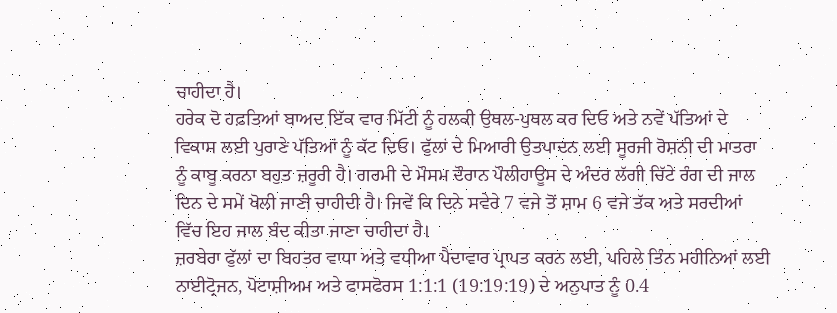ਚਾਹੀਦਾ ਹੈ।
ਹਰੇਕ ਦੋ ਹਫ਼ਤਿਆਂ ਬਾਅਦ ਇੱਕ ਵਾਰ ਮਿੱਟੀ ਨੂੰ ਹਲਕੀ ਉਥਲ-ਪੁਥਲ ਕਰ ਦਿਓ ਅਤੇ ਨਵੇਂ ਪੱਤਿਆਂ ਦੇ ਵਿਕਾਸ ਲਈ ਪੁਰਾਣੇ ਪੱਤਿਆਂ ਨੂੰ ਕੱਟ ਦਿਓ। ਫੁੱਲਾਂ ਦੇ ਮਿਆਰੀ ਉਤਪਾਦਨ ਲਈ ਸੂਰਜੀ ਰੋਸ਼ਨੀ ਦੀ ਮਾਤਰਾ ਨੂੰ ਕਾਬੂ ਕਰਨਾ ਬਹੁਤ ਜ਼ਰੂਰੀ ਹੈ। ਗਰਮੀ ਦੇ ਮੌਸਮ ਦੌਰਾਨ ਪੌਲੀਹਾਊਸ ਦੇ ਅੰਦਰ ਲੱਗੀ ਚਿੱਟੇ ਰੰਗ ਦੀ ਜਾਲ ਦਿਨ ਦੇ ਸਮੇਂ ਖੋਲੀ ਜਾਣੀ ਚਾਹੀਦੀ ਹੈ। ਜਿਵੇਂ ਕਿ ਦਿਨੇ ਸਵੇਰੇ 7 ਵਜੇ ਤੋਂ ਸ਼ਾਮ 6 ਵਜੇ ਤੱਕ ਅਤੇ ਸਰਦੀਆਂ ਵਿੱਚ ਇਹ ਜਾਲ ਬੰਦ ਕੀਤਾ ਜਾਣਾ ਚਾਹੀਦਾ ਹੈ।
ਜ਼ਰਬੇਰਾ ਫੁੱਲਾਂ ਦਾ ਬਿਹਤਰ ਵਾਧਾ ਅਤੇ ਵਧੀਆ ਪੈਦਾਵਾਰ ਪ੍ਰਾਪਤ ਕਰਨ ਲਈ, ਪਹਿਲੇ ਤਿੰਨ ਮਹੀਨਿਆਂ ਲਈ ਨਾਈਟ੍ਰੋਜਨ, ਪੋਟਾਸ਼ੀਅਮ ਅਤੇ ਫਾਸਫੋਰਸ 1:1:1 (19:19:19) ਦੇ ਅਨੁਪਾਤ ਨੂੰ 0.4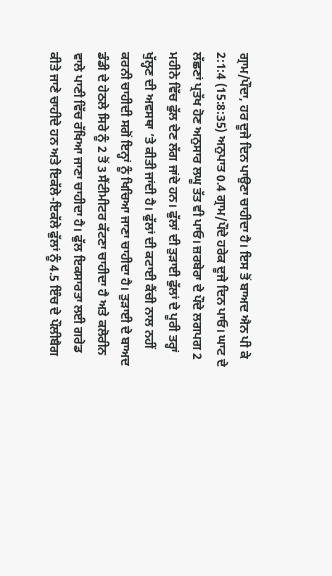ਗ੍ਰਾਮ/ਪੌਦਾ, ਹਰ ਦੂਜੇ ਦਿਨ ਪਾਉਣਾ ਚਾਹੀਦਾ ਹੈ। ਇਸ ਤੋਂ ਬਾਅਦ ਐਨ ਪੀ ਕੇ 2:1:4 (15:8:35) ਅਨੁਪਾਤ 0.4 ਗ੍ਰਾਮ/ਪੌਦੇ ਹਰੇਕ ਦੂਜੇ ਦਿਨ ਪਾਓ। ਘਾਟ ਦੇ ਲੱਛਣਾਂ ਪ੍ਰਤੱਖ ਹੋਣ ਅਨੁਸਾਰ ਲਘੂ ਤੱਤ ਵੀ ਪਾਓ। ਜ਼ਰਬੇਰਾ ਦੇ ਪੌਦੇ ਲਗਪਗ 2 ਮਹੀਨੇ ਵਿੱਚ ਫੁੱਲ ਦੇਣ ਲੱਗ ਜਾਂਦੇ ਹਨ। ਫੁੱਲਾਂ ਦੀ ਤੁੜਾਈ ਫੁੱਲਾਂ ਦੇ ਪੂਰੀ ਤਰ੍ਹਾਂ ਖੁੱਲ੍ਹਣ ਦੀ ਅਵਸਥਾ ’ਤੇ ਕੀਤੀ ਜਾਂਦੀ ਹੈ। ਫੁੱਲਾਂ ਦੀ ਕਟਾਈ ਕੈਂਚੀ ਨਾਲ ਨਹੀਂ ਕਰਨੀ ਚਾਹੀਦੀ ਸਗੋਂ ਇਨ੍ਹਾਂ ਨੂੰ ਖਿਚਿਆ ਜਾਣਾ ਚਾਹੀਦਾ ਹੈ। ਤੁੜਾਈ ਦੇ ਬਾਅਦ ਡੰਡੀ ਦੇ ਹੇਠਲੇ ਸਿਰੇ ਨੂੰ 2 ਤੋਂ 3 ਸੈਂਟੀਮੀਟਰ ਕੱਟਣਾ ਚਾਹੀਦਾ ਹੈ ਅਤੇ ਕਲੋਰੀਨ ਵਾਲੇ ਪਾਣੀ ਵਿੱਚ ਰੱਖਿਆ ਜਾਣਾ ਚਾਹੀਦਾ ਹੈ। ਫੁੱਲ ਇਕਸਾਰਤਾ ਲਈ ਗਰੇਡ ਕੀਤੇ ਜਾਣੇ ਚਾਹੀਦੇ ਹਨ ਅਤੇ ਇਕੱਲੇ-ਇਕੱਲੇ ਫੁੱਲਾਂ ਨੂੰ 4.5 ਇੰਚ ਦੇ ਪੌਲੀਬੈਗ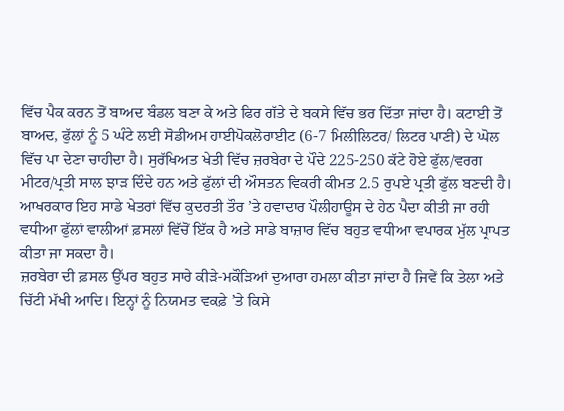ਵਿੱਚ ਪੈਕ ਕਰਨ ਤੋਂ ਬਾਅਦ ਬੰਡਲ ਬਣਾ ਕੇ ਅਤੇ ਫਿਰ ਗੱਤੇ ਦੇ ਬਕਸੇ ਵਿੱਚ ਭਰ ਦਿੱਤਾ ਜਾਂਦਾ ਹੈ। ਕਟਾਈ ਤੋਂ ਬਾਅਦ, ਫੁੱਲਾਂ ਨੂੰ 5 ਘੰਟੇ ਲਈ ਸੋਡੀਅਮ ਹਾਈਪੋਕਲੋਰਾਈਟ (6-7 ਮਿਲੀਲਿਟਰ/ ਲਿਟਰ ਪਾਣੀ) ਦੇ ਘੋਲ ਵਿੱਚ ਪਾ ਦੇਣਾ ਚਾਹੀਦਾ ਹੈ। ਸੁਰੱਖਿਅਤ ਖੇਤੀ ਵਿੱਚ ਜ਼ਰਬੇਰਾ ਦੇ ਪੌਦੇ 225-250 ਕੱਟੇ ਹੋਏ ਫੁੱਲ/ਵਰਗ ਮੀਟਰ/ਪ੍ਰਤੀ ਸਾਲ ਝਾੜ ਦਿੰਦੇ ਹਨ ਅਤੇ ਫੁੱਲਾਂ ਦੀ ਔਸਤਨ ਵਿਕਰੀ ਕੀਮਤ 2.5 ਰੁਪਏ ਪ੍ਰਤੀ ਫੁੱਲ ਬਣਦੀ ਹੈ। ਆਖਰਕਾਰ ਇਹ ਸਾਡੇ ਖੇਤਰਾਂ ਵਿੱਚ ਕੁਦਰਤੀ ਤੌਰ ’ਤੇ ਹਵਾਦਾਰ ਪੌਲੀਹਾਊਸ ਦੇ ਹੇਠ ਪੈਦਾ ਕੀਤੀ ਜਾ ਰਹੀ ਵਧੀਆ ਫੁੱਲਾਂ ਵਾਲੀਆਂ ਫ਼ਸਲਾਂ ਵਿੱਚੋਂ ਇੱਕ ਹੈ ਅਤੇ ਸਾਡੇ ਬਾਜ਼ਾਰ ਵਿੱਚ ਬਹੁਤ ਵਧੀਆ ਵਪਾਰਕ ਮੁੱਲ ਪ੍ਰਾਪਤ ਕੀਤਾ ਜਾ ਸਕਦਾ ਹੈ।
ਜ਼ਰਬੇਰਾ ਦੀ ਫ਼ਸਲ ਉੱਪਰ ਬਹੁਤ ਸਾਰੇ ਕੀੜੇ-ਮਕੌੜਿਆਂ ਦੁਆਰਾ ਹਮਲਾ ਕੀਤਾ ਜਾਂਦਾ ਹੈ ਜਿਵੇਂ ਕਿ ਤੇਲਾ ਅਤੇ ਚਿੱਟੀ ਮੱਖੀ ਆਦਿ। ਇਨ੍ਹਾਂ ਨੂੰ ਨਿਯਮਤ ਵਕਫ਼ੇ ’ਤੇ ਕਿਸੇ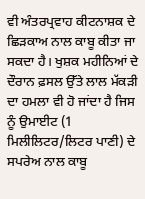ਵੀ ਅੰਤਰਪ੍ਰਵਾਹ ਕੀਟਨਾਸ਼ਕ ਦੇ ਛਿੜਕਾਅ ਨਾਲ ਕਾਬੂ ਕੀਤਾ ਜਾ ਸਕਦਾ ਹੈ। ਖੁਸ਼ਕ ਮਹੀਨਿਆਂ ਦੇ ਦੌਰਾਨ ਫ਼ਸਲ ਉੱਤੇ ਲਾਲ ਮੱਕੜੀ ਦਾ ਹਮਲਾ ਵੀ ਹੋ ਜਾਂਦਾ ਹੈ ਜਿਸ ਨੂੰ ਉਮਾਈਟ (1 ਮਿਲੀਲਿਟਰ/ਲਿਟਰ ਪਾਣੀ) ਦੇ ਸਪਰੇਅ ਨਾਲ ਕਾਬੂ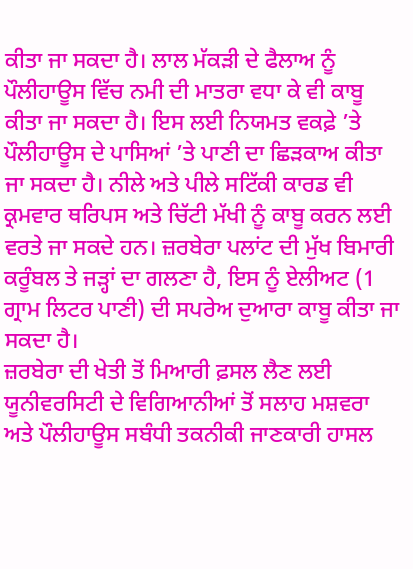ਕੀਤਾ ਜਾ ਸਕਦਾ ਹੈ। ਲਾਲ ਮੱਕੜੀ ਦੇ ਫੈਲਾਅ ਨੂੰ ਪੌਲੀਹਾਊਸ ਵਿੱਚ ਨਮੀ ਦੀ ਮਾਤਰਾ ਵਧਾ ਕੇ ਵੀ ਕਾਬੂ ਕੀਤਾ ਜਾ ਸਕਦਾ ਹੈ। ਇਸ ਲਈ ਨਿਯਮਤ ਵਕਫ਼ੇ ’ਤੇ ਪੌਲੀਹਾਊਸ ਦੇ ਪਾਸਿਆਂ ’ਤੇ ਪਾਣੀ ਦਾ ਛਿੜਕਾਅ ਕੀਤਾ ਜਾ ਸਕਦਾ ਹੈ। ਨੀਲੇ ਅਤੇ ਪੀਲੇ ਸਟਿੱਕੀ ਕਾਰਡ ਵੀ ਕ੍ਰਮਵਾਰ ਥਰਿਪਸ ਅਤੇ ਚਿੱਟੀ ਮੱਖੀ ਨੂੰ ਕਾਬੂ ਕਰਨ ਲਈ ਵਰਤੇ ਜਾ ਸਕਦੇ ਹਨ। ਜ਼ਰਬੇਰਾ ਪਲਾਂਟ ਦੀ ਮੁੱਖ ਬਿਮਾਰੀ ਕਰੂੰਬਲ ਤੇ ਜੜ੍ਹਾਂ ਦਾ ਗਲਣਾ ਹੈ, ਇਸ ਨੂੰ ਏਲੀਅਟ (1 ਗ੍ਰਾਮ ਲਿਟਰ ਪਾਣੀ) ਦੀ ਸਪਰੇਅ ਦੁਆਰਾ ਕਾਬੂ ਕੀਤਾ ਜਾ ਸਕਦਾ ਹੈ।
ਜ਼ਰਬੇਰਾ ਦੀ ਖੇਤੀ ਤੋਂ ਮਿਆਰੀ ਫ਼ਸਲ ਲੈਣ ਲਈ ਯੂਨੀਵਰਸਿਟੀ ਦੇ ਵਿਗਿਆਨੀਆਂ ਤੋਂ ਸਲਾਹ ਮਸ਼ਵਰਾ ਅਤੇ ਪੌਲੀਹਾਊਸ ਸਬੰਧੀ ਤਕਨੀਕੀ ਜਾਣਕਾਰੀ ਹਾਸਲ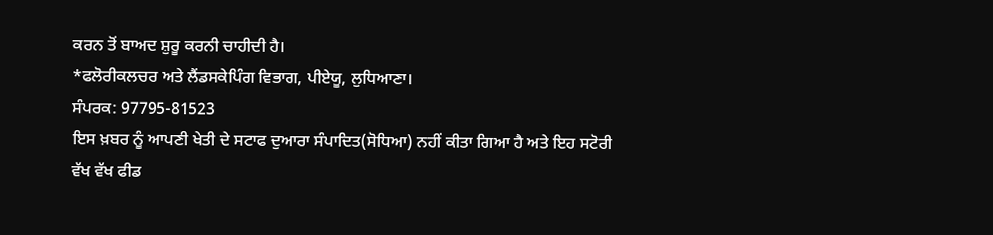ਕਰਨ ਤੋਂ ਬਾਅਦ ਸ਼ੁਰੂ ਕਰਨੀ ਚਾਹੀਦੀ ਹੈ।
*ਫਲੋਰੀਕਲਚਰ ਅਤੇ ਲੈਂਡਸਕੇਪਿੰਗ ਵਿਭਾਗ, ਪੀਏਯੂ, ਲੁਧਿਆਣਾ।
ਸੰਪਰਕ: 97795-81523
ਇਸ ਖ਼ਬਰ ਨੂੰ ਆਪਣੀ ਖੇਤੀ ਦੇ ਸਟਾਫ ਦੁਆਰਾ ਸੰਪਾਦਿਤ(ਸੋਧਿਆ) ਨਹੀਂ ਕੀਤਾ ਗਿਆ ਹੈ ਅਤੇ ਇਹ ਸਟੋਰੀ ਵੱਖ ਵੱਖ ਫੀਡ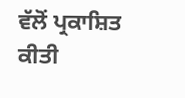ਵੱਲੋਂ ਪ੍ਰਕਾਸ਼ਿਤ ਕੀਤੀ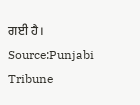ਗਈ ਹੈ।
Source:Punjabi Tribune